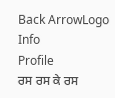Back ArrowLogo
Info
Profile
ਰਸ ਰਸ ਕੇ ਰਸ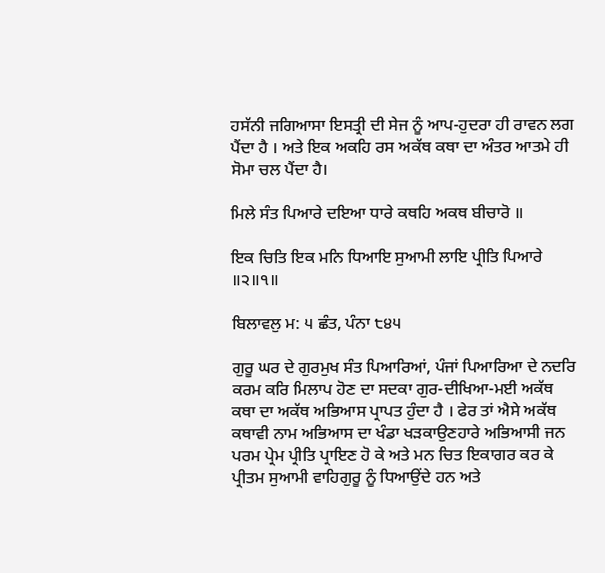ਹਸੱਨੀ ਜਗਿਆਸਾ ਇਸਤ੍ਰੀ ਦੀ ਸੇਜ ਨੂੰ ਆਪ-ਹੁਦਰਾ ਹੀ ਰਾਵਨ ਲਗ ਪੈਂਦਾ ਹੈ । ਅਤੇ ਇਕ ਅਕਹਿ ਰਸ ਅਕੱਥ ਕਥਾ ਦਾ ਅੰਤਰ ਆਤਮੇ ਹੀ ਸੋਮਾ ਚਲ ਪੈਂਦਾ ਹੈ।

ਮਿਲੇ ਸੰਤ ਪਿਆਰੇ ਦਇਆ ਧਾਰੇ ਕਥਹਿ ਅਕਥ ਬੀਚਾਰੋ ॥

ਇਕ ਚਿਤਿ ਇਕ ਮਨਿ ਧਿਆਇ ਸੁਆਮੀ ਲਾਇ ਪ੍ਰੀਤਿ ਪਿਆਰੇ ॥੨॥੧॥

ਬਿਲਾਵਲੁ ਮ: ੫ ਛੰਤ, ਪੰਨਾ ੮੪੫

ਗੁਰੂ ਘਰ ਦੇ ਗੁਰਮੁਖ ਸੰਤ ਪਿਆਰਿਆਂ, ਪੰਜਾਂ ਪਿਆਰਿਆ ਦੇ ਨਦਰਿ ਕਰਮ ਕਰਿ ਮਿਲਾਪ ਹੋਣ ਦਾ ਸਦਕਾ ਗੁਰ-ਦੀਖਿਆ-ਮਈ ਅਕੱਥ ਕਥਾ ਦਾ ਅਕੱਥ ਅਭਿਆਸ ਪ੍ਰਾਪਤ ਹੁੰਦਾ ਹੈ । ਫੇਰ ਤਾਂ ਐਸੇ ਅਕੱਥ ਕਥਾਵੀ ਨਾਮ ਅਭਿਆਸ ਦਾ ਖੰਡਾ ਖੜਕਾਉਣਹਾਰੇ ਅਭਿਆਸੀ ਜਨ ਪਰਮ ਪ੍ਰੇਮ ਪ੍ਰੀਤਿ ਪ੍ਰਾਇਣ ਹੋ ਕੇ ਅਤੇ ਮਨ ਚਿਤ ਇਕਾਗਰ ਕਰ ਕੇ ਪ੍ਰੀਤਮ ਸੁਆਮੀ ਵਾਹਿਗੁਰੂ ਨੂੰ ਧਿਆਉਂਦੇ ਹਨ ਅਤੇ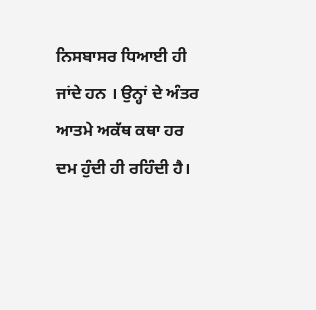ਨਿਸਬਾਸਰ ਧਿਆਈ ਹੀ ਜਾਂਦੇ ਹਨ । ਉਨ੍ਹਾਂ ਦੇ ਅੰਤਰ ਆਤਮੇ ਅਕੱਥ ਕਥਾ ਹਰ ਦਮ ਹੁੰਦੀ ਹੀ ਰਹਿੰਦੀ ਹੈ।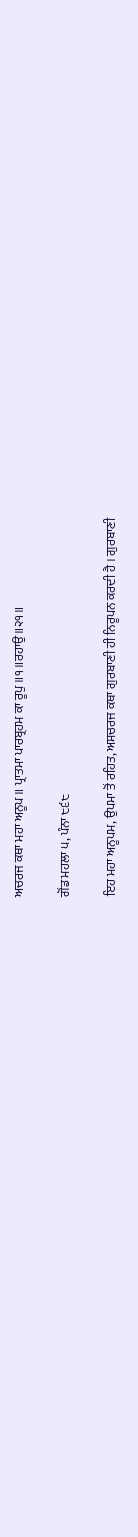ਅਚਰਜ ਕਥਾ ਮਹਾ ਅਨੂਪ ॥ ਪ੍ਰਾਤਮਾ ਪਾਰਬ੍ਰਹਮ ਕਾ ਰੂਪੁ ॥੧॥ਰਹਾਉ॥੨੧॥

ਗੋਂਡ ਮਹਲਾ ੫, ਪੰਨਾ ੮੬੮

ਇਹ ਮਹਾ ਅਨੂਪਮ, ਉਪਮਾ ਤੋਂ ਰਹਿਤ, ਅਸਚਰਜ ਕਥਾ ਗੁਰਬਾਣੀ ਹੀ ਨਿਰੂਪਨ ਕਰਦੀ ਹੈ । ਗੁਰਬਾਣੀ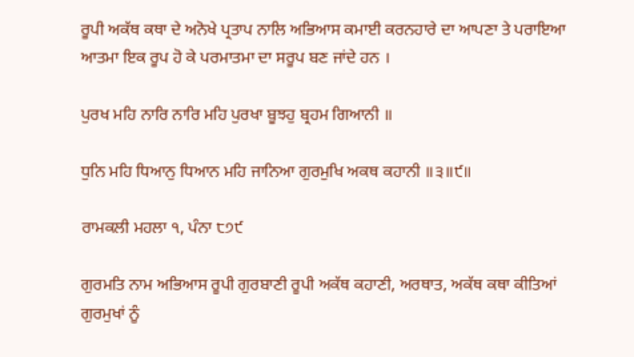ਰੂਪੀ ਅਕੱਥ ਕਥਾ ਦੇ ਅਨੋਖੇ ਪ੍ਰਤਾਪ ਨਾਲਿ ਅਭਿਆਸ ਕਮਾਈ ਕਰਨਹਾਰੇ ਦਾ ਆਪਣਾ ਤੇ ਪਰਾਇਆ ਆਤਮਾ ਇਕ ਰੂਪ ਹੋ ਕੇ ਪਰਮਾਤਮਾ ਦਾ ਸਰੂਪ ਬਣ ਜਾਂਦੇ ਹਨ ।

ਪੁਰਖ ਮਹਿ ਨਾਰਿ ਨਾਰਿ ਮਹਿ ਪੁਰਖਾ ਬੂਝਹੁ ਬ੍ਰਹਮ ਗਿਆਨੀ ॥

ਧੁਨਿ ਮਹਿ ਧਿਆਨੁ ਧਿਆਨ ਮਹਿ ਜਾਨਿਆ ਗੁਰਮੁਖਿ ਅਕਥ ਕਹਾਨੀ ॥੩॥੯॥

ਰਾਮਕਲੀ ਮਹਲਾ ੧, ਪੰਨਾ ੮੭੯

ਗੁਰਮਤਿ ਨਾਮ ਅਭਿਆਸ ਰੂਪੀ ਗੁਰਬਾਣੀ ਰੂਪੀ ਅਕੱਥ ਕਹਾਣੀ, ਅਰਥਾਤ, ਅਕੱਥ ਕਥਾ ਕੀਤਿਆਂ ਗੁਰਮੁਖਾਂ ਨੂੰ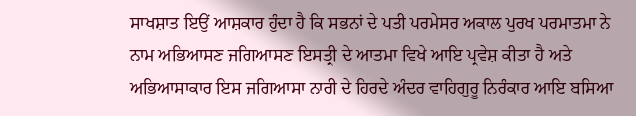ਸਾਖਸ਼ਾਤ ਇਉਂ ਆਸ਼ਕਾਰ ਹੁੰਦਾ ਹੈ ਕਿ ਸਭਨਾਂ ਦੇ ਪਤੀ ਪਰਮੇਸਰ ਅਕਾਲ ਪੁਰਖ ਪਰਮਾਤਮਾ ਨੇ ਨਾਮ ਅਭਿਆਸਣ ਜਗਿਆਸਣ ਇਸਤ੍ਰੀ ਦੇ ਆਤਮਾ ਵਿਖੇ ਆਇ ਪ੍ਰਵੇਸ਼ ਕੀਤਾ ਹੈ ਅਤੇ ਅਭਿਆਸਾਕਾਰ ਇਸ ਜਗਿਆਸਾ ਨਾਰੀ ਦੇ ਹਿਰਦੇ ਅੰਦਰ ਵਾਹਿਗੁਰੂ ਨਿਰੰਕਾਰ ਆਇ ਬਸਿਆ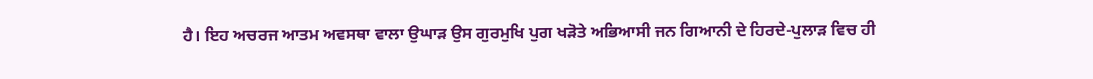ਹੈ। ਇਹ ਅਚਰਜ ਆਤਮ ਅਵਸਥਾ ਵਾਲਾ ਉਘਾੜ ਉਸ ਗੁਰਮੁਖਿ ਪੁਗ ਖੜੋਤੇ ਅਭਿਆਸੀ ਜਨ ਗਿਆਨੀ ਦੇ ਹਿਰਦੇ-ਪੁਲਾੜ ਵਿਚ ਹੀ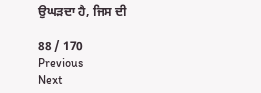ਉਘੜਦਾ ਹੈ, ਜਿਸ ਦੀ

88 / 170
Previous
Next